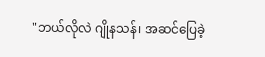"ဘယ်လိုလဲ ဂျိုနသန်၊ အဆင်ပြေခဲ့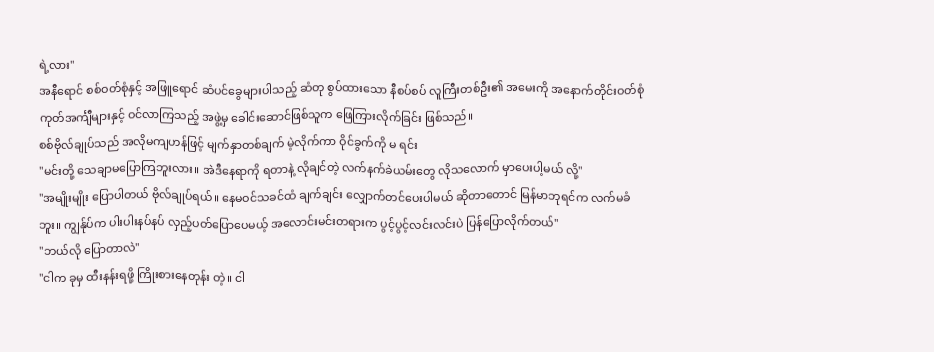ရဲ့လား"
အနီရောင် စစ်ဝတ်စုံနှင့် အဖြူရောင် ဆံပင်ခွေများပါသည့် ဆံတု စွပ်ထားသော နီစပ်စပ် လူကြီးတစ်ဦး၏ အမေးကို အနောက်တိုင်းဝတ်စုံ ကုတ်အင်္ကျီများနှင့် ဝင်လာကြသည့် အဖွဲ့မှ ခေါင်းဆောင်ဖြစ်သူက ဖြေကြားလိုက်ခြင်း ဖြစ်သည်။
စစ်ဗိုလ်ချုပ်သည် အလိုမကျဟန်ဖြင့် မျက်နှာတစ်ချက် မဲ့လိုက်ကာ ဝိုင်ခွက်ကို မ ရင်း
"မင်းတို့ သေချာမပြောကြဘူးလား။ အဲဒီနေရာကို ရတာနဲ့ လိုချင်တဲ့ လက်နက်ခဲယမ်းတွေ လိုသလောက် မှာပေးပါ့မယ် လို့"
"အမျိုးမျိုး ပြောပါတယ် ဗိုလ်ချုပ်ရယ်။ နေမဝင်သခင်ထံ ချက်ချင်း လျှောက်တင်ပေးပါမယ် ဆိုတာတောင် မြန်မာဘုရင်က လက်မခံဘူး။ ကျွန်ုပ်က ပါးပါးနပ်နပ် လှည့်ပတ်ပြောပေမယ့် အလောင်းမင်းတရားက ပွင့်ပွင့်လင်းလင်းပဲ ပြန်ပြောလိုက်တယ်"
"ဘယ်လို ပြောတာလဲ"
"ငါက ခုမှ ထီးနန်းရဖို့ ကြိုးစားနေတုန်း တဲ့။ ငါ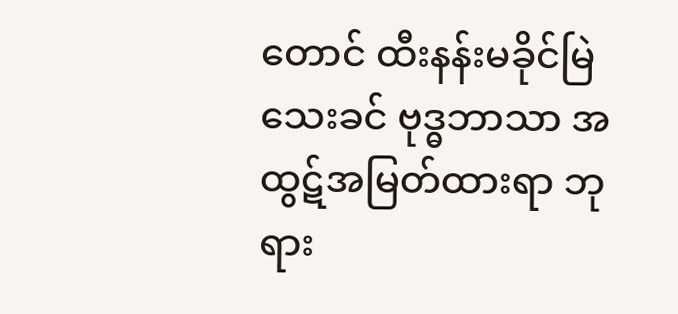တောင် ထီးနန်းမခိုင်မြဲသေးခင် ဗုဒ္ဓဘာသာ အထွဋ်အမြတ်ထားရာ ဘုရား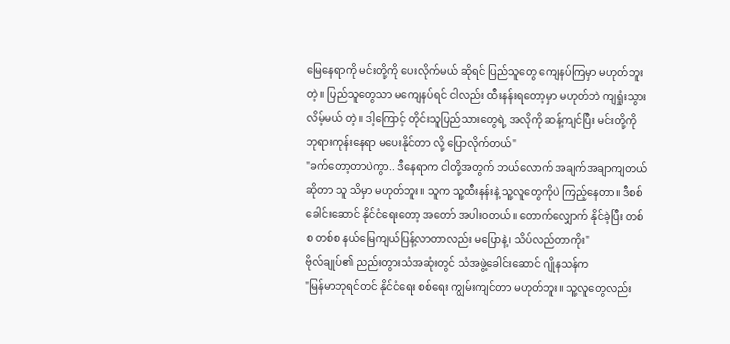မြေနေရာကို မင်းတို့ကို ပေးလိုက်မယ် ဆိုရင် ပြည်သူတွေ ကျေနပ်ကြမှာ မဟုတ်ဘူး တဲ့။ ပြည်သူတွေသာ မကျေနပ်ရင် ငါလည်း ထီးနန်းရတော့မှာ မဟုတ်ဘဲ ကျရှုံးသွားလိမ့်မယ် တဲ့။ ဒါ့ကြောင့် တိုင်းသူပြည်သားတွေရဲ့ အလိုကို ဆန့်ကျင်ပြီး မင်းတို့ကို ဘုရားကုန်းနေရာ မပေးနိုင်တာ လို့ ပြောလိုက်တယ်"
"ခက်တော့တာပဲကွာ.. ဒီနေရာက ငါတို့အတွက် ဘယ်လောက် အချက်အချာကျတယ် ဆိုတာ သူ သိမှာ မဟုတ်ဘူး။ သူက သူ့ထီးနန်းနဲ့ သူ့လူတွေကိုပဲ ကြည့်နေတာ။ ဒီစစ်ခေါင်းဆောင် နိုင်ငံရေးတော့ အတော် အပါးဝတယ်။ တောက်လျှောက် နိုင်ခဲ့ပြီး တစ်စ တစ်စ နယ်မြေကျယ်ပြန့်လာတာလည်း မပြောနဲ့၊ သိပ်လည်တာကိုး"
ဗိုလ်ချုပ်၏ ညည်းတွားသံအဆုံးတွင် သံအဖွဲ့ခေါင်းဆောင် ဂျိုနသန်က
"မြန်မာဘုရင်တင် နိုင်ငံရေး စစ်ရေး ကျွမ်းကျင်တာ မဟုတ်ဘူး။ သူ့လူတွေလည်း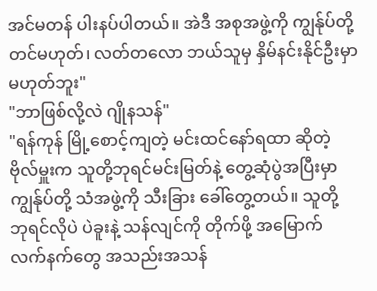အင်မတန် ပါးနပ်ပါတယ်။ အဲဒီ အစုအဖွဲ့ကို ကျွန်ုပ်တို့တင်မဟုတ်၊ လတ်တလော ဘယ်သူမှ နှိမ်နင်းနိုင်ဦးမှာ မဟုတ်ဘူး"
"ဘာဖြစ်လို့လဲ ဂျိုနသန်"
"ရန်ကုန် မြို့စောင့်ကျတဲ့ မင်းထင်နော်ရထာ ဆိုတဲ့ ဗိုလ်မှူးက သူတို့ဘုရင်မင်းမြတ်နဲ့ တွေ့ဆုံပွဲအပြီးမှာ ကျွန်ုပ်တို့ သံအဖွဲ့ကို သီးခြား ခေါ်တွေ့တယ်။ သူတို့ ဘုရင်လိုပဲ ပဲခူးနဲ့ သန်လျင်ကို တိုက်ဖို့ အမြောက် လက်နက်တွေ အသည်းအသန်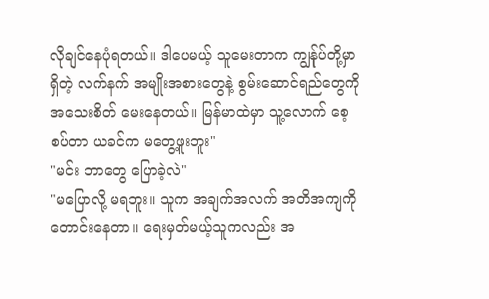လိုချင်နေပုံရတယ်။ ဒါပေမယ့် သူမေးတာက ကျွန်ုပ်တို့မှာ ရှိတဲ့ လက်နက် အမျိုးအစားတွေနဲ့ စွမ်းဆောင်ရည်တွေကို အသေးစိတ် မေးနေတယ်။ မြန်မာထဲမှာ သူ့လောက် စေ့စပ်တာ ယခင်က မတွေ့ဖူးဘူး"
"မင်း ဘာတွေ ပြောခဲ့လဲ"
"မပြောလို့ မရဘူး။ သူက အချက်အလက် အတိအကျကို တောင်းနေတာ။ ရေးမှတ်မယ့်သူကလည်း အ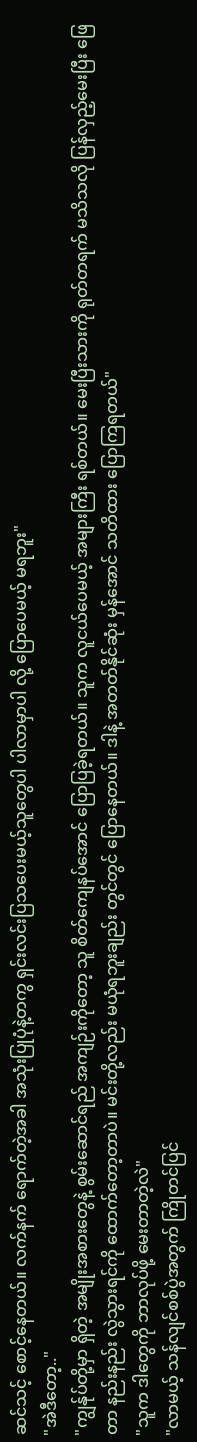ဆင်သင့် စောင့်နေတယ်။ လက်နက် ရောက်တဲ့အခါ အသုံးပြုပုံနဲ့တကွ ရှင်းလင်းပြသပေးမယ့်သူတွေပါ ပါလာမှာပါ လို့ ပြောပေမယ့် မရဘူး"
"အဲဒီတော့.."
"ကျွန်ုပ်တို့မှာ ရှိတဲ့ အမျိုးအစားတွေနဲ့ စွမ်းဆောင်ရည် အကျဉ်းကိုတော့ သူ စိတ်ကျေနပ်အောင် ပြောပြခဲ့ရတယ်။ သူက လူငယ်ပေမယ့် အများကြီး ရစ်တယ်။ မေးပြီးသားကို ရုတ်တရက် မသိသလို ပြန်လှည့်မေးပြီး ဖြေတာ နည်းနည်း လွဲသွားရင်ကို ထောက်တော့တာပဲ။ မင်းတို့လည်း မယုံရဘူးချည်း တွင်တွင် ပြောနေတယ်။ ဒါနဲ့ အတတ်နိုင်ဆုံး မှန်အောင် သတိထား ပြောကြရတယ်"
"သူက ဒါတွေကို ဘာလုပ်ဖို့ မေးတာတဲ့လဲ"
"လာမယ့် သန်လျင်စစ်ပွဲအတွက် ကြိုတင်ပြင်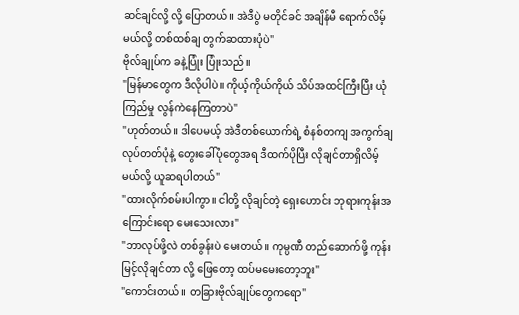ဆင်ချင်လို့ လို့ ပြောတယ်။ အဲဒီပွဲ မတိုင်ခင် အချိန်မီ ရောက်လိမ့်မယ်လို့ တစ်ထစ်ချ တွက်ဆထားပုံပဲ"
ဗိုလ်ချုပ်က ခနဲ့ပြုံး ပြုံးသည်။
"မြန်မာတွေက ဒီလိုပါပဲ။ ကိုယ့်ကိုယ်ကိုယ် သိပ်အထင်ကြီးပြီး ယုံကြည်မှု လွန်ကဲနေကြတာပဲ"
"ဟုတ်တယ်။ ဒါပေမယ့် အဲဒီတစ်ယောက်ရဲ့ စံနစ်တကျ အကွက်ချ လုပ်တတ်ပုံနဲ့ တွေးခေါ်ပုံတွေအရ ဒီထက်ပိုပြီး လိုချင်တာရှိလိမ့်မယ်လို့ ယူဆရပါတယ်"
"ထားလိုက်စမ်းပါကွာ။ ငါတို့ လိုချင်တဲ့ ရှေးဟောင်း ဘုရားကုန်းအကြောင်းရော မေးသေးလား"
"ဘာလုပ်ဖို့လဲ တစ်ခွန်းပဲ မေးတယ်။ ကုမ္ပဏီ တည်ဆောက်ဖို့ ကုန်းမြင့်လိုချင်တာ လို့ ဖြေတော့ ထပ်မမေးတော့ဘူး"
"ကောင်းတယ်။ တခြားဗိုလ်ချုပ်တွေကရော"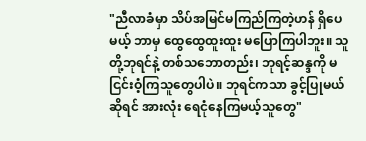"ညီလာခံမှာ သိပ်အမြင်မကြည်ကြတဲ့ဟန် ရှိပေမယ့် ဘာမှ ထွေထွေထူးထူး မပြောကြပါဘူး။ သူတို့ဘုရင်နဲ့ တစ်သဘောတည်း၊ ဘုရင့်ဆန္ဒကို မငြင်းဝံ့ကြသူတွေပါပဲ။ ဘုရင်ကသာ ခွင့်ပြုမယ် ဆိုရင် အားလုံး ရေငုံနေကြမယ့်သူတွေ"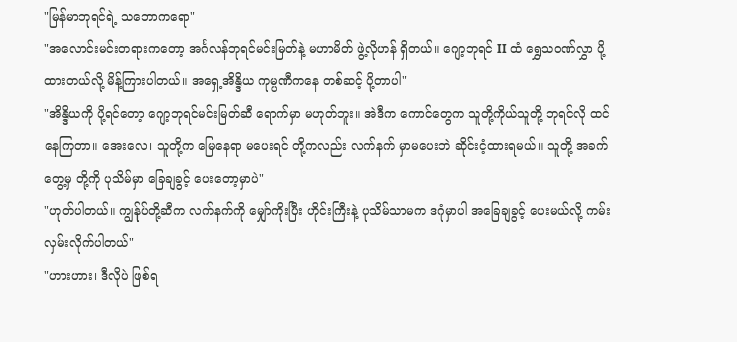"မြန်မာဘုရင်ရဲ့ သဘောကရော"
"အလောင်းမင်းတရားကတော့ အင်္ဂလန်ဘုရင်မင်းမြတ်နဲ့ မဟာမိတ် ဖွဲ့လိုဟန် ရှိတယ်။ ဂျော့ဘုရင် II ထံ ရွှေသဝဏ်လွှာ ပို့ထားတယ်လို့ မိန့်ကြားပါတယ်။ အရှေ့အိန္ဒိယ ကုမ္ပဏီကနေ တစ်ဆင့် ပို့တာပါ"
"အိန္ဒိယကို ပို့ရင်တော့ ဂျော့ဘုရင်မင်းမြတ်ဆီ ရောက်မှာ မဟုတ်ဘူး။ အဲဒီက ကောင်တွေက သူတို့ကိုယ်သူတို့ ဘုရင်လို ထင်နေကြတာ။ အေးလေ၊ သူတို့က မြေနေရာ မပေးရင် တို့ကလည်း လက်နက် မှာမပေးဘဲ ဆိုင်းငံ့ထားရမယ်။ သူတို့ အခက်တွေ့မှ တို့ကို ပုသိမ်မှာ ခြေချခွင့် ပေးတော့မှာပဲ"
"ဟုတ်ပါတယ်။ ကျွန်ုပ်တို့ဆီက လက်နက်ကို မျှော်ကိုးပြီး ဟိုင်းကြီးနဲ့ ပုသိမ်သာမက ဒဂုံမှာပါ အခြေချခွင့် ပေးမယ်လို့ ကမ်းလှမ်းလိုက်ပါတယ်"
"ဟားဟား၊ ဒီလိုပဲ ဖြစ်ရ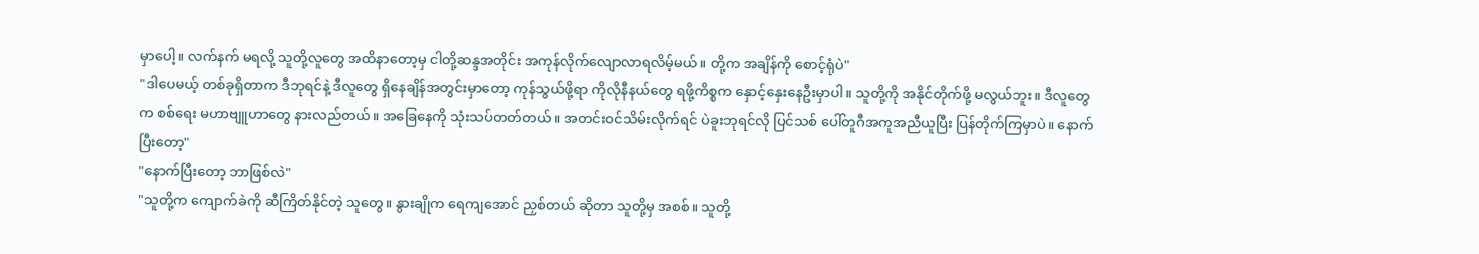မှာပေါ့။ လက်နက် မရလို့ သူတို့လူတွေ အထိနာတော့မှ ငါတို့ဆန္ဒအတိုင်း အကုန်လိုက်လျောလာရလိမ့်မယ်။ တို့က အချိန်ကို စောင့်ရုံပဲ"
"ဒါပေမယ့် တစ်ခုရှိတာက ဒီဘုရင်နဲ့ ဒီလူတွေ ရှိနေချိန်အတွင်းမှာတော့ ကုန်သွယ်ဖို့ရာ ကိုလိုနီနယ်တွေ ရဖို့ကိစ္စက နှောင့်နှေးနေဦးမှာပါ။ သူတို့ကို အနိုင်တိုက်ဖို့ မလွယ်ဘူး။ ဒီလူတွေက စစ်ရေး မဟာဗျူဟာတွေ နားလည်တယ်။ အခြေနေကို သုံးသပ်တတ်တယ်။ အတင်းဝင်သိမ်းလိုက်ရင် ပဲခူးဘုရင်လို ပြင်သစ် ပေါ်တူဂီအကူအညီယူပြီး ပြန်တိုက်ကြမှာပဲ။ နောက်ပြီးတော့"
"နောက်ပြီးတော့ ဘာဖြစ်လဲ"
"သူတို့က ကျောက်ခဲကို ဆီကြိတ်နိုင်တဲ့ သူတွေ။ နွားချိုက ရေကျအောင် ညှစ်တယ် ဆိုတာ သူတို့မှ အစစ်။ သူတို့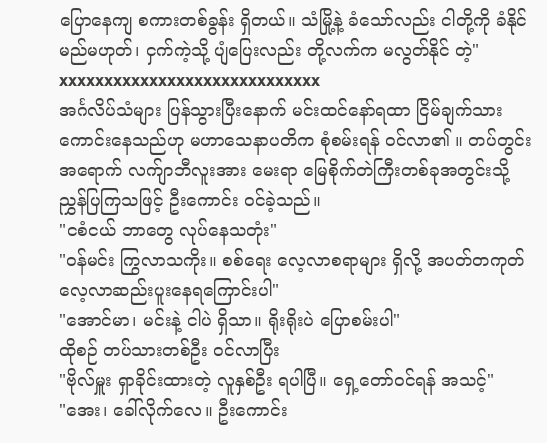ပြောနေကျ စကားတစ်ခွန်း ရှိတယ်။ သံမြို့နဲ့ ခံသော်လည်း ငါတို့ကို ခံနိုင်မည်မဟုတ်၊ ငှက်ကဲ့သို့ ပျံပြေးလည်း တို့လက်က မလွတ်နိုင် တဲ့"
xxxxxxxxxxxxxxxxxxxxxxxxxxxxx
အင်္ဂလိပ်သံများ ပြန်သွားပြီးနောက် မင်းထင်နော်ရထာ ငြိမ်ချက်သား ကောင်းနေသည်ဟု မဟာသေနာပတိက စုံစမ်းရန် ဝင်လာ၏ ။ တပ်တွင်းအရောက် လက်ျာဘီလူးအား မေးရာ မြေစိုက်တဲကြီးတစ်ခုအတွင်းသို့ ညွှန်ပြကြသဖြင့် ဦးကောင်း ဝင်ခဲ့သည်။
"ငစံငယ် ဘာတွေ လုပ်နေသတုံး"
"ဝန်မင်း ကြွလာသကိုး။ စစ်ရေး လေ့လာစရာများ ရှိလို့ အပတ်တကုတ် လေ့လာဆည်းပူးနေရကြောင်းပါ"
"အောင်မာ၊ မင်းနဲ့ ငါပဲ ရှိသာ။ ရိုးရိုးပဲ ပြောစမ်းပါ"
ထိုစဉ် တပ်သားတစ်ဦး ဝင်လာပြီး
"ဗိုလ်မှူး ရှာခိုင်းထားတဲ့ လူနှစ်ဦး ရပါပြီ။ ရှေ့တော်ဝင်ရန် အသင့်"
"အေး၊ ခေါ်လိုက်လေ။ ဦးကောင်း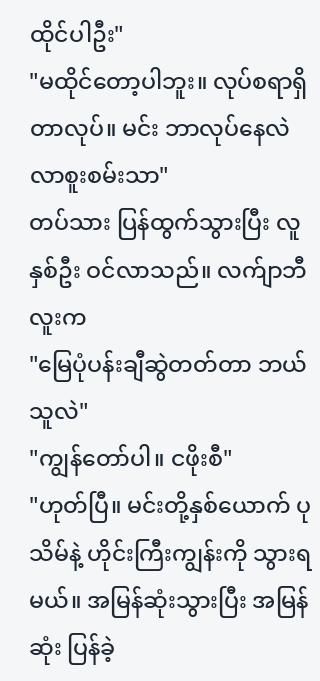ထိုင်ပါဦး"
"မထိုင်တော့ပါဘူး။ လုပ်စရာရှိတာလုပ်။ မင်း ဘာလုပ်နေလဲ လာစူးစမ်းသာ"
တပ်သား ပြန်ထွက်သွားပြီး လူနှစ်ဦး ဝင်လာသည်။ လက်ျာဘီလူးက
"မြေပုံပန်းချီဆွဲတတ်တာ ဘယ်သူလဲ"
"ကျွန်တော်ပါ။ ငဖိုးစီ"
"ဟုတ်ပြီ။ မင်းတို့နှစ်ယောက် ပုသိမ်နဲ့ ဟိုင်းကြီးကျွန်းကို သွားရမယ်။ အမြန်ဆုံးသွားပြီး အမြန်ဆုံး ပြန်ခဲ့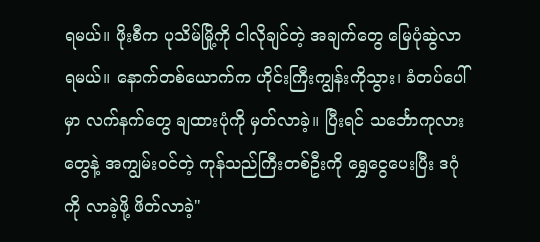ရမယ်။ ဖိုးစီက ပုသိမ်မြို့ကို ငါလိုချင်တဲ့ အချက်တွေ မြေပုံဆွဲလာရမယ်။ နောက်တစ်ယောက်က ဟိုင်းကြီးကျွန်းကိုသွား၊ ခံတပ်ပေါ်မှာ လက်နက်တွေ ချထားပုံကို မှတ်လာခဲ့။ ပြီးရင် သင်္ဘောကုလားတွေနဲ့ အကျွမ်းဝင်တဲ့ ကုန်သည်ကြီးတစ်ဦးကို ရွှေငွေပေးပြီး ဒဂုံကို လာခဲ့ဖို့ ဖိတ်လာခဲ့"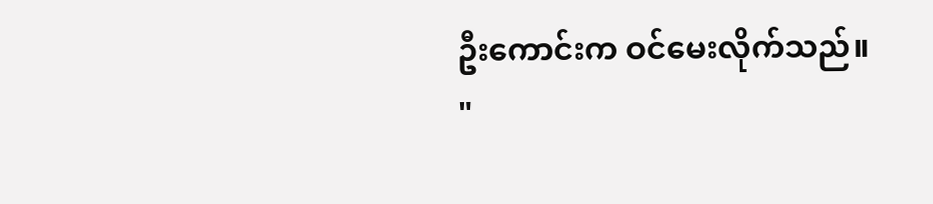ဦးကောင်းက ဝင်မေးလိုက်သည်။
"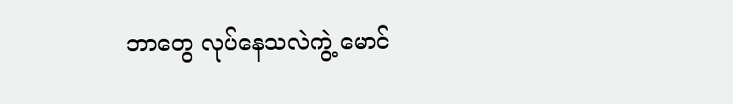ဘာတွေ လုပ်နေသလဲကွဲ့ မောင်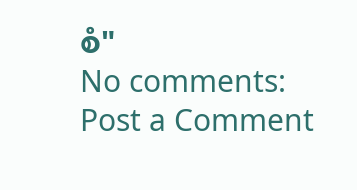စံ"
No comments:
Post a Comment